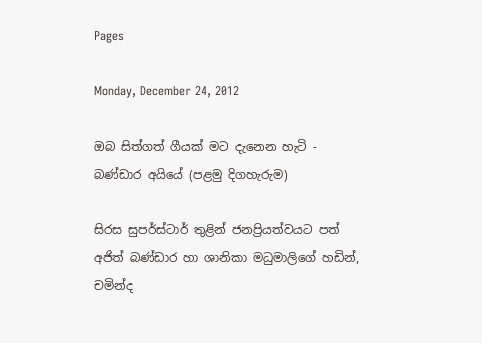Pages

Monday, December 24, 2012

ඔබ සිත්ගත් ගීයක් මට දැනෙන හැටි - බණ්ඩාර අයියේ (පළමු දිගහැරුම)

සිරස සුපර්ස්ටාර් තුළින් ජනප්‍රියත්වයට පත් අජිත් බණ්ඩාර හා ශානිකා මධුමාලිගේ හඩින්, චමින්ද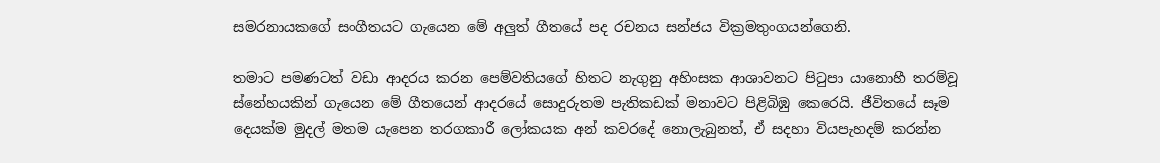සමරනායකගේ සංගීතයට ගැයෙන මේ අලුත් ගීතයේ පද රචනය සන්ජය වික්‍රමතුංගයන්ගෙනි.

තමාට පමණටත් වඩා ආදරය කරන පෙම්වතියගේ හිතට නැගුනු අහිංසක ආශාවනට පිටුපා යානොහී තරම්වූ ස්නේහයකින් ගැයෙන මේ ගීතයෙන් ආදරයේ සොදුරුතම පැතිකඩක් මනාවට පිළිබිඹු කෙරෙයි. ජීවිතයේ සෑම දෙයක්ම මුදල් මතම යැපෙන තරගකාරී ලෝකයක අන් කවරදේ නොලැබුනත්, ඒ සදහා වියපැහදම් කරන්න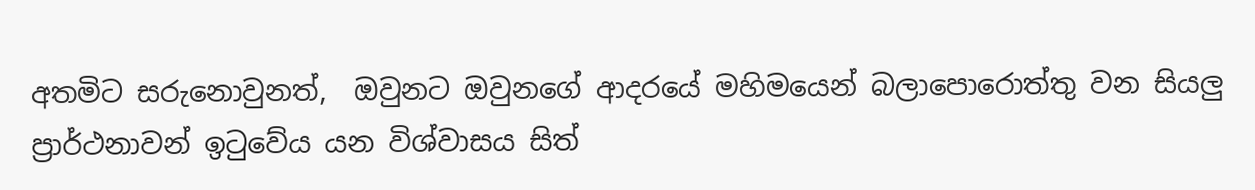අතමිට සරුනොවුනත්,  ඔවුනට ඔවුනගේ ආදරයේ මහිමයෙන් බලාපොරොත්තු වන සියලු  ප්‍රාර්ථනාවන් ඉටුවේය යන විශ්වාසය සිත්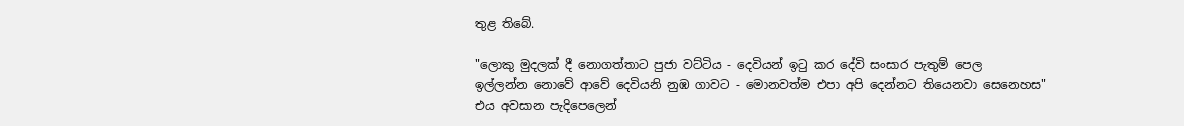තුළ තිබේ.

"ලොකු මුදලක් දී නොගත්තාට පුජා වට්ටිය - දෙවියන් ඉටු කර දේවි සංසාර පැතුම් පෙල
ඉල්ලන්න නොවේ ආවේ දෙවියනි නුඹ ගාවට - මොනවත්ම එපා අපි දෙන්නට තියෙනවා සෙනෙහස"
එය අවසාන පැදිපෙලෙන්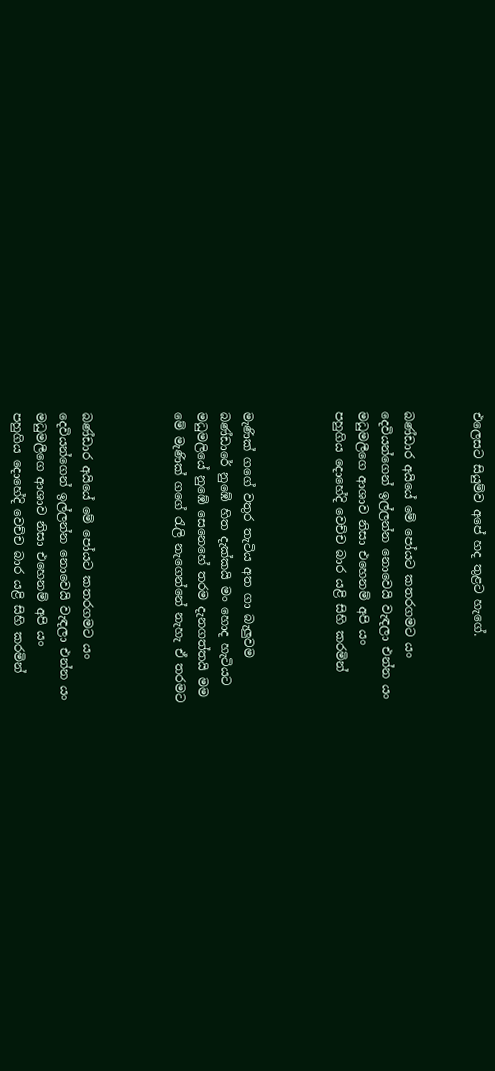එලෙසට සියුම්ව අපේ හද තුළට හැගේ.


බණ්ඩාර අයියේ මේ පෝයට කතරගමට යං
දෙවියන්ගෙන් ඉල්ලන්න නොවෙයි වැඳලා එන්න යං
මධුමලීගෙ ආශාව නිසා එහෙනම් අපි යං
පහුගිය දොහේදි වෙච්ච බාර යළි සිහි කරමින්



මැණික් ගගේ වතුර තැටිය අත ගා බැලුවම
බණ්ඩාරේ නුඹේ හිත දැක්කයි මං හොද හැටියට
මධුමලියේ නුඹේ සෙනෙහේ තරම දැනගත්තයි මම
මේ මැණික් ගගේ රැලි නැගෙන්නේ නැහැ ඒ තරමට



බණ්ඩාර අයියේ මේ පෝයට කතරගමට යං
දෙවියන්ගෙන් ඉල්ලන්න නොවෙයි වැඳලා එන්න යං
මධුමලීගෙ ආශාව නිසා එහෙනම් අපි යං
පහුගිය දොහේදි වෙච්ච බාර යළි සිහි කරමින්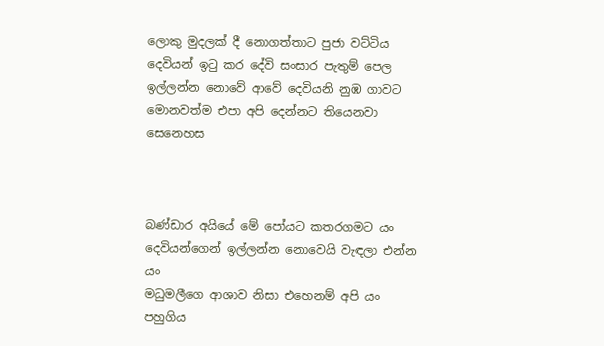ලොකු මුදලක් දී නොගත්තාට පුජා වට්ටිය
දෙවියන් ඉටු කර දේවි සංසාර පැතුම් පෙල
ඉල්ලන්න නොවේ ආවේ දෙවියනි නුඹ ගාවට
මොනවත්ම එපා අපි දෙන්නට තියෙනවා සෙනෙහස



බණ්ඩාර අයියේ මේ පෝයට කතරගමට යං
දෙවියන්ගෙන් ඉල්ලන්න නොවෙයි වැඳලා එන්න යං
මධුමලීගෙ ආශාව නිසා එහෙනම් අපි යං
පහුගිය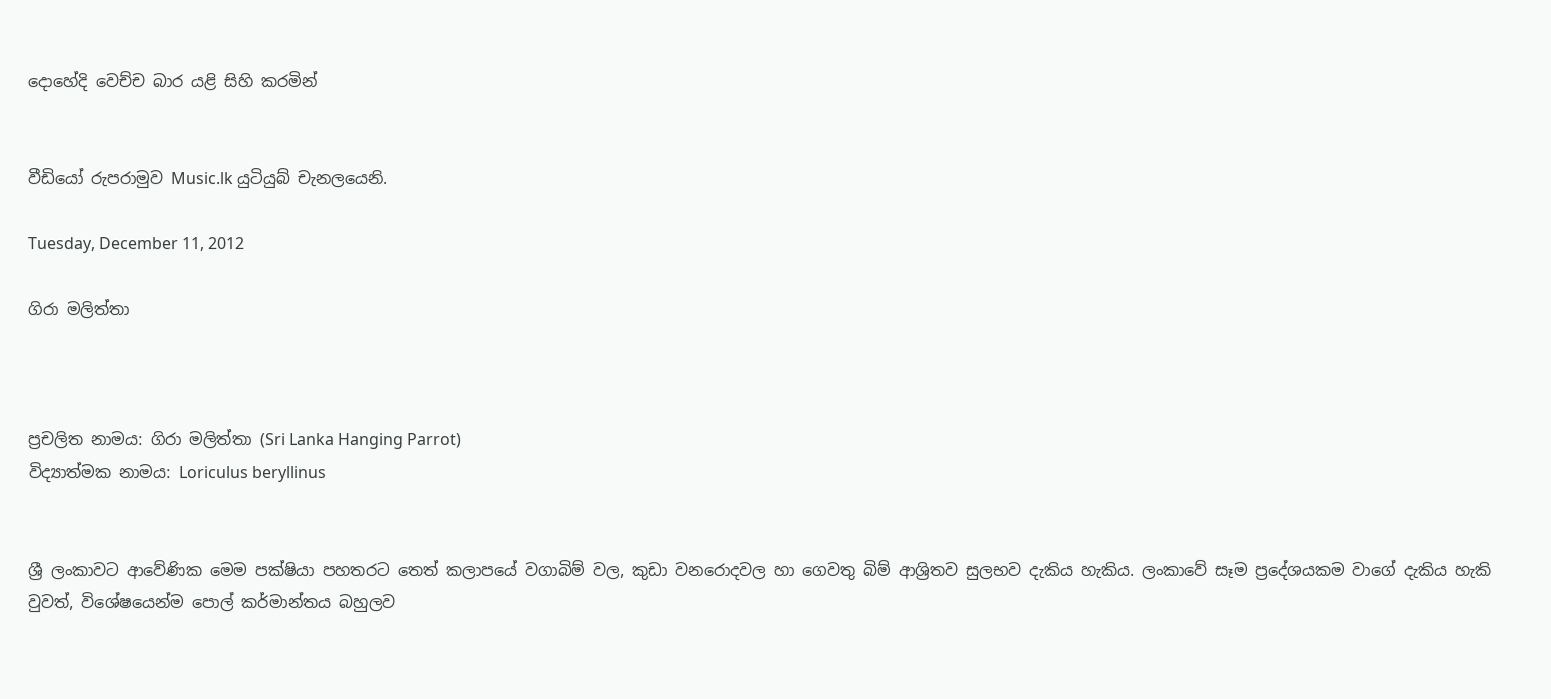දොහේදි වෙච්ච බාර යළි සිහි කරමින්


වීඩියෝ රුපරාමුව Music.lk යුටියුබ් චැනලයෙනි.

Tuesday, December 11, 2012

ගිරා මලිත්තා



ප්‍රචලිත නාමය: ගිරා මලිත්තා (Sri Lanka Hanging Parrot)
විද්‍යාත්මක නාමය: Loriculus beryllinus


ශ්‍රී ලංකාවට ආවේණික මෙම පක්ෂියා පහතරට තෙත් කලාපයේ වගාබිම් වල, කුඩා වනරොදවල හා ගෙවතු බිම් ආශ්‍රිතව සුලභව දැකිය හැකිය. ලංකාවේ සෑම ප්‍රදේශයකම වාගේ දැකිය හැකි වුවත්, විශේෂයෙන්ම පොල් කර්මාන්තය බහුලව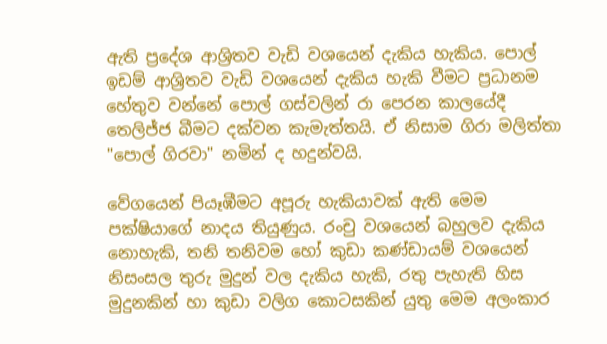ඇති ප්‍රදේශ ආශ්‍රිතව වැඩි වශයෙන් දැකිය හැකිය. පොල් ඉඩම් ආශ්‍රිතව වැඩි වශයෙන් දැකිය හැකි වීමට ප්‍රධානම හේතුව වන්නේ පොල් ගස්වලින් රා පෙරන කාලයේදී තෙලිජ්ජ බීමට දක්වන කැමැත්තයි. ඒ නිසාම ගිරා මලිත්තා "පොල් ගිරවා" නමින් ද හදුන්වයි.

වේගයෙන් පියෑඹීමට අපූරු හැකියාවක් ඇති මෙම පක්ෂියාගේ නාදය තියුණුය. රංචු වශයෙන් බහුලව දැකිය නොහැකි, තනි තනිවම හෝ කුඩා කණ්ඩායම් වශයෙන් නිසංසල තුරු මුදුන් වල දැකිය හැකි, රතු පැහැති හිස මුදුනකින් හා කුඩා වලිග කොටසකින් යුතු මෙම අලංකාර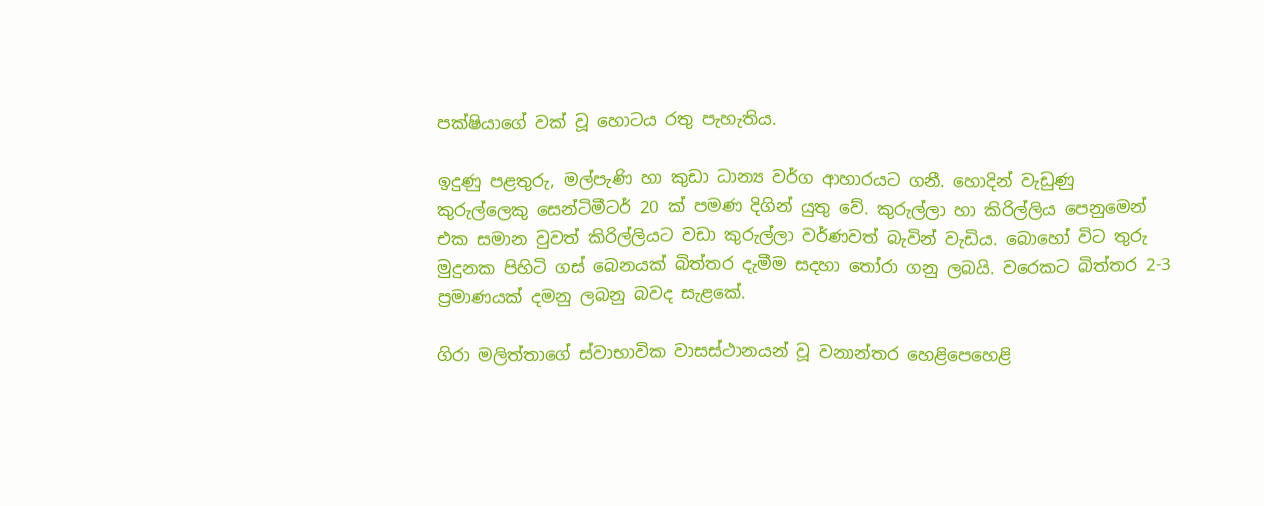පක්ෂියාගේ වක් වූ හොටය රතු පැහැතිය.

ඉදුණු පළතුරු, මල්පැණි හා කුඩා ධාන්‍ය වර්ග ආහාරයට ගනී. හොදින් වැඩුණු කුරුල්ලෙකු සෙන්ටිමීටර් 20 ක් පමණ දිගින් යුතු වේ. කුරුල්ලා හා කිරිල්ලිය පෙනුමෙන් එක සමාන වුවත් කිරිල්ලියට වඩා කුරුල්ලා වර්ණවත් බැවින් වැඩිය. බොහෝ විට තුරු මුදුනක පිහිටි ගස් බෙනයක් බිත්තර දැමීම සදහා තෝරා ගනු ලබයි. වරෙකට බිත්තර 2-3 ප්‍රමාණයක් දමනු ලබනු බවද සැළකේ.

ගිරා මලිත්තාගේ ස්වාභාවික වාසස්ථානයන් වූ වනාන්තර හෙළිපෙහෙළි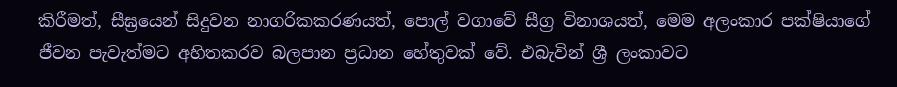කිරීමත්, සීඝ්‍රයෙන් සිදුවන නාගරිකකරණයත්, පොල් වගාවේ සීග්‍ර විනාශයත්, මෙම අලංකාර පක්ෂියාගේ ජීවන පැවැත්මට අහිතකරව බලපාන ප්‍රධාන හේතුවක් වේ. එබැවින් ශ්‍රී ලංකාවට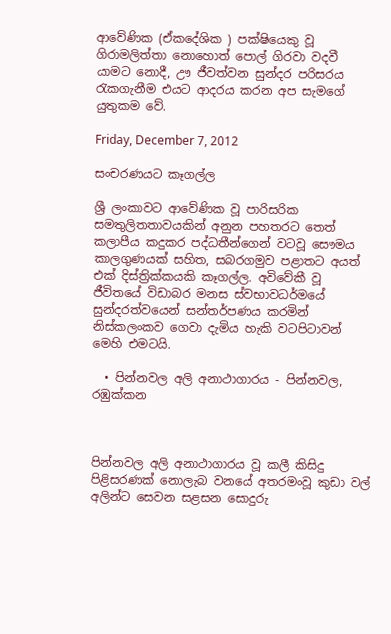ආවේණික (ඒකදේශික ) පක්ෂියෙකු වූ ගිරාමලිත්තා නොහොත් පොල් ගිරවා වදවී යාමට නොදී, ඌ ජීවත්වන සුන්දර පරිසරය රැකගැනීම එයට ආදරය කරන අප සැමගේ යුතුකම වේ.

Friday, December 7, 2012

සංචරණයට කෑගල්ල

ශ්‍රී ලංකාවට ආවේණික වූ පාරිසරික සමතුලිතතාවයකින් අනුන පහතරට තෙත් කලාපීය කදුකර පද්ධතීන්ගෙන් වටවූ සෞමය කාලගුණයක් සහිත, සබරගමුව පළාතට අයත් එක් දිස්ත්‍රික්කයකි කෑගල්ල. අවිවේකී වූ ජීවිතයේ විඩාබර මනස ස්වභාවධර්මයේ සුන්දරත්වයෙන් සන්තර්පණය කරමින් නිස්කලංකව ගෙවා දැමිය හැකි වටපිටාවන් මෙහි එමටයි.

  • පින්නවල අලි අනාථාගාරය - පින්නවල, රඹුක්කන



පින්නවල අලි අනාථාගාරය වූ කලී කිසිදු පිළිසරණක් නොලැබ වනයේ අතරමංවූ කුඩා වල් අලින්ට සෙවන සළසන සොදුරු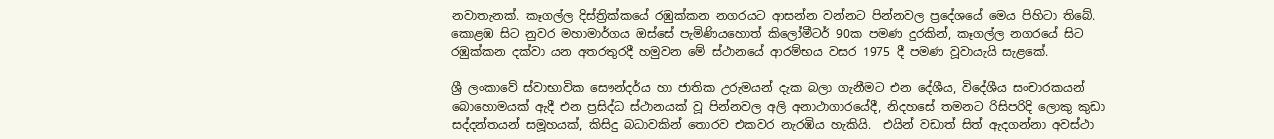නවාතැනක්. කෑගල්ල දිස්ත්‍රික්කයේ රඹුක්කන නගරයට ආසන්න වන්නට පින්නවල ප්‍රදේශයේ මෙය පිහිටා තිබේ. කොළඹ සිට නුවර මහාමාර්ගය ඔස්සේ පැමිණියහොත් කිලෝමීටර් 90ක පමණ දුරකින්, කෑගල්ල නගරයේ සිට රඹුක්කන දක්වා යන අතරතුරදී හමුවන මේ ස්ථානයේ ආරම්භය වසර 1975 දී පමණ වූවායැයි සැළකේ.

ශ්‍රී ලංකාවේ ස්වාභාවික සෞන්දර්ය හා ජාතික උරුමයන් දැක බලා ගැනීමට එන දේශීය, විදේශීය සංචාරකයන් බොහොමයක් ඇදී එන ප්‍රසිද්ධ ස්ථානයක් වූ පින්නවල අලි අනාථාගාරයේදී, නිදහසේ තමනට රිසිපරිදි ලොකු කුඩා සද්දන්තයන් සමූහයක්, කිසිදු බධාවකින් තොරව එකවර නැරඹිය හැකියි.  එයින් වඩාත් සිත් ඇදගන්නා අවස්ථා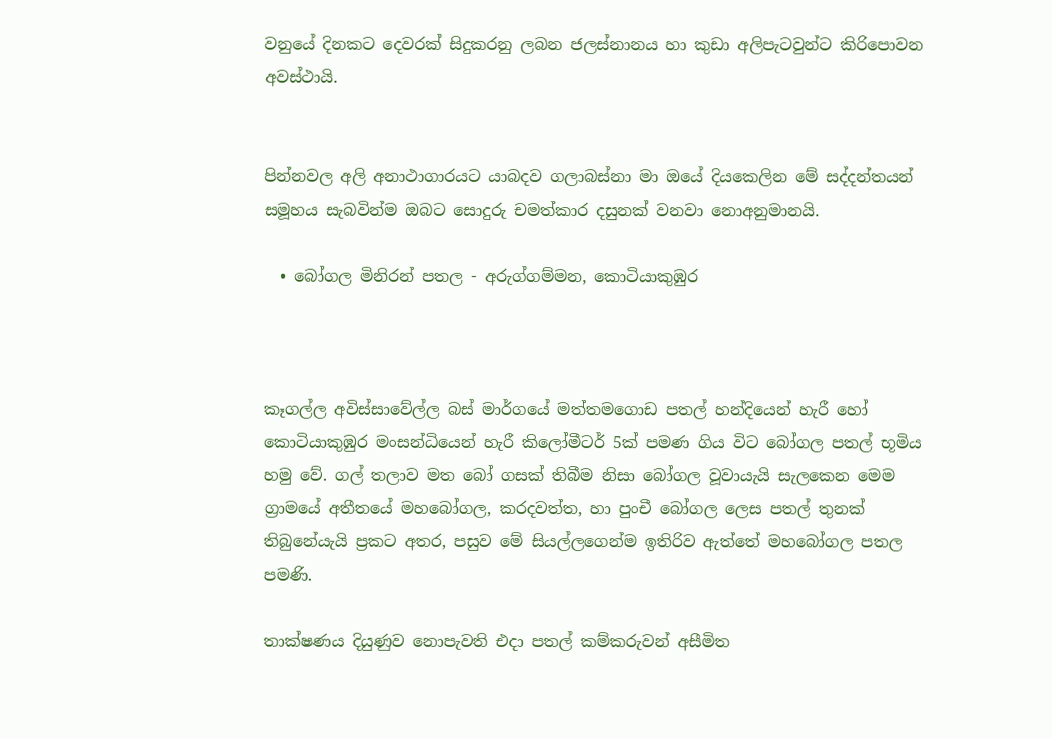වනුයේ දිනකට දෙවරක් සිදුකරනු ලබන ජලස්නානය හා කුඩා අලිපැටවුන්ට කිරිපොවන අවස්ථායි.


පින්නවල අලි අනාථාගාරයට යාබදව ගලාබස්නා මා ඔයේ දියකෙලින මේ සද්දන්තයන් සමූහය සැබවින්ම ඔබට සොදුරු චමත්කාර දසුනක් වනවා නොඅනුමානයි.

  • බෝගල මිනිරන් පතල - අරුග්ගම්මන, කොටියාකුඹුර



කෑගල්ල අවිස්සාවේල්ල බස් මාර්ගයේ මත්තමගොඩ පතල් හන්දියෙන් හැරී හෝ කොටියාකුඹුර මංසන්ධියෙන් හැරී කිලෝමීටර් 5ක් පමණ ගිය විට බෝගල පතල් භූමිය හමු වේ. ගල් තලාව මත බෝ ගසක් තිබීම නිසා බෝගල වූවායැයි සැලකෙන මෙම ග්‍රාමයේ අතීතයේ මහබෝගල, කරදවත්ත, හා පුංචී බෝගල ලෙස පතල් තුනක් තිබුනේයැයි ප්‍රකට අතර, පසුව මේ සියල්ලගෙන්ම ඉතිරිව ඇත්තේ මහබෝගල පතල පමණි.

තාක්ෂණය දියුණුව නොපැවති එදා පතල් කම්කරුවන් අසීමිත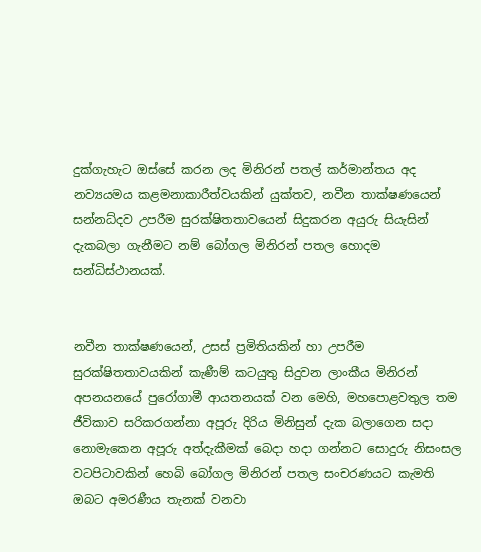දුක්ගැහැට ඔස්සේ කරන ලද මිනිරන් පතල් කර්මාන්තය අද නව්‍යයමය කළමනාකාරීත්වයකින් යුක්තව, නවීන තාක්ෂණයෙන් සන්නධ්දව උපරීම සුරක්ෂිතතාවයෙන් සිදුකරන අයුරු සියැසින් දැකබලා ගැනීමට නම් බෝගල මිනිරන් පතල හොදම සන්ධිස්ථානයක්.


නවීන තාක්ෂණයෙන්, උසස් ප්‍රමිතියකින් හා උපරීම සුරක්ෂිතතාවයකින් කැණීම් කටයුතු සිදුවන ලාංකීය මිනිරන් අපනයනයේ පුරෝගාමී ආයතනයක් වන මෙහි, මහපොළවතුල තම ජීවිකාව සරිකරගන්නා අපූරු දිරිය මිනිසුන් දැක බලාගෙන සදා නොමැකෙන අපූරු අත්දැකීමක් බෙදා හදා ගන්නට සොදුරු නිසංසල වටපිටාවකින් හෙබි බෝගල මිනිරන් පතල සංචරණයට කැමති ඔබට අමරණීය තැනක් වනවා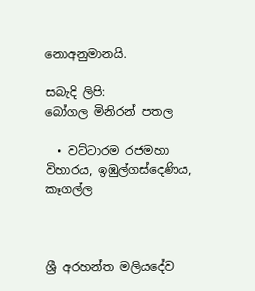නොඅනුමානයි.

සබැදි ලිපි:
බෝගල මිනිරන් පතල

  • වට්ටාරම රජමහා විහාරය, ඉඹුල්ගස්දෙණිය, කෑගල්ල



ශ්‍රී අරහන්ත මලියදේව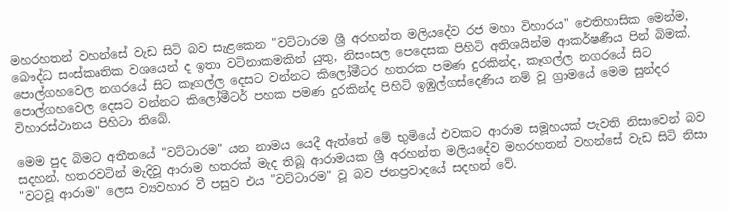මහරහතන් වහන්සේ වැඩ සිටි බව සැළකෙන "වට්ටාරම ශ්‍රී අරහන්ත මලියදේව රජ මහා විහාරය" ඓතිහාසික මෙන්ම, බෞද්ධ සංස්කෘතික වශයෙන් ද ඉතා වටිනාකමකින් යුතු, නිසංසල පෙදෙසක පිහිටි අතිශයින්ම ආකර්ෂණීය පින් බිමක්. පොල්ගහවෙල නගරයේ සිට කෑගල්ල දෙසට වන්නට කිලෝමීටර හතරක පමණ දුරකින්ද, කෑගල්ල නගරයේ සිට පොල්ගහවෙල දෙසට වන්නට කිලෝමීටර් පහක පමණ දුරකින්ද පිහිටි ඉඹුල්ගස්දෙණිය නම් වූ ග්‍රාමයේ මෙම සුන්දර විහාරස්ථානය පිහිටා තිබේ.

මෙම පුද බිමට අතීතයේ "වට්ටාරම" යන නාමය යෙදී ඇත්තේ මේ භුමියේ එවකට ආරාම සමූහයක් පැවති නිසාවෙන් බව සදහන්. හතරවටින් මැදිවූ ආරාම හතරක් මැද තිබූ ආරාමයක ශ්‍රී අරහන්ත මලියදේව මහරහතන් වහන්සේ වැඩ සිටි නිසා "වටවූ ආරාම" ලෙස ව්‍යවහාර වී පසුව එය "වට්ටාරම" වූ බව ජනප්‍රවාදයේ සදහන් වේ.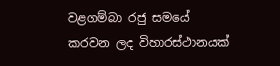වළගම්බා රජු සමයේ කරවන ලද විහාරස්ථානයක්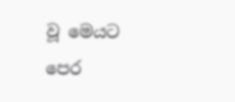වූ මෙයට පෙර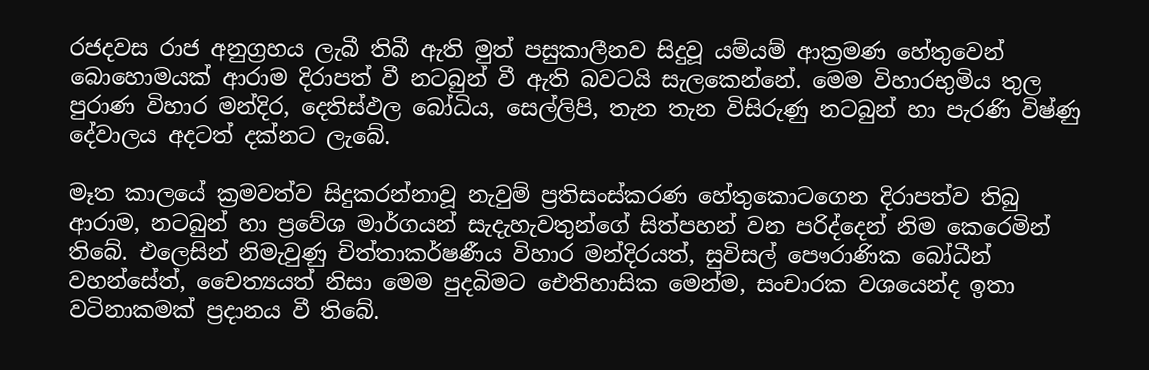රජදවස රාජ අනුග්‍රහය ලැබී තිබී ඇති මුත් පසුකාලීනව සිදුවූ යම්යම් ආක්‍රමණ හේතුවෙන් බොහොමයක් ආරාම දිරාපත් වී නටබුන් වී ඇති බවටයි සැලකෙන්නේ. මෙම විහාරභුමිය තුල පුරාණ විහාර මන්දිර, දෙතිස්ඵල බෝධිය, සෙල්ලිපි, තැන තැන විසිරුණු නටබුන් හා පැරණි විෂ්ණු දේවාලය අදටත් දක්නට ලැබේ.

මෑත කාලයේ ක්‍රමවත්ව සිදුකරන්නාවූ නැවුම් ප්‍රතිසංස්කරණ හේතුකොටගෙන දිරාපත්ව තිබු ආරාම, නටබුන් හා ප්‍රවේශ මාර්ගයන් සැදැහැවතුන්ගේ සිත්පහන් වන පරිද්දෙන් නිම කෙරෙමින් තිබේ. එලෙසින් නිමැවුණු චිත්තාකර්ෂණීය විහාර මන්දිරයත්, සුවිසල් පෞරාණික බෝධීන් වහන්සේත්, චෛත්‍යයත් නිසා මෙම පුදබිමට ඓතිහාසික මෙන්ම, සංචාරක වශයෙන්ද ඉතා වටිනාකමක් ප්‍රදානය වී තිබේ.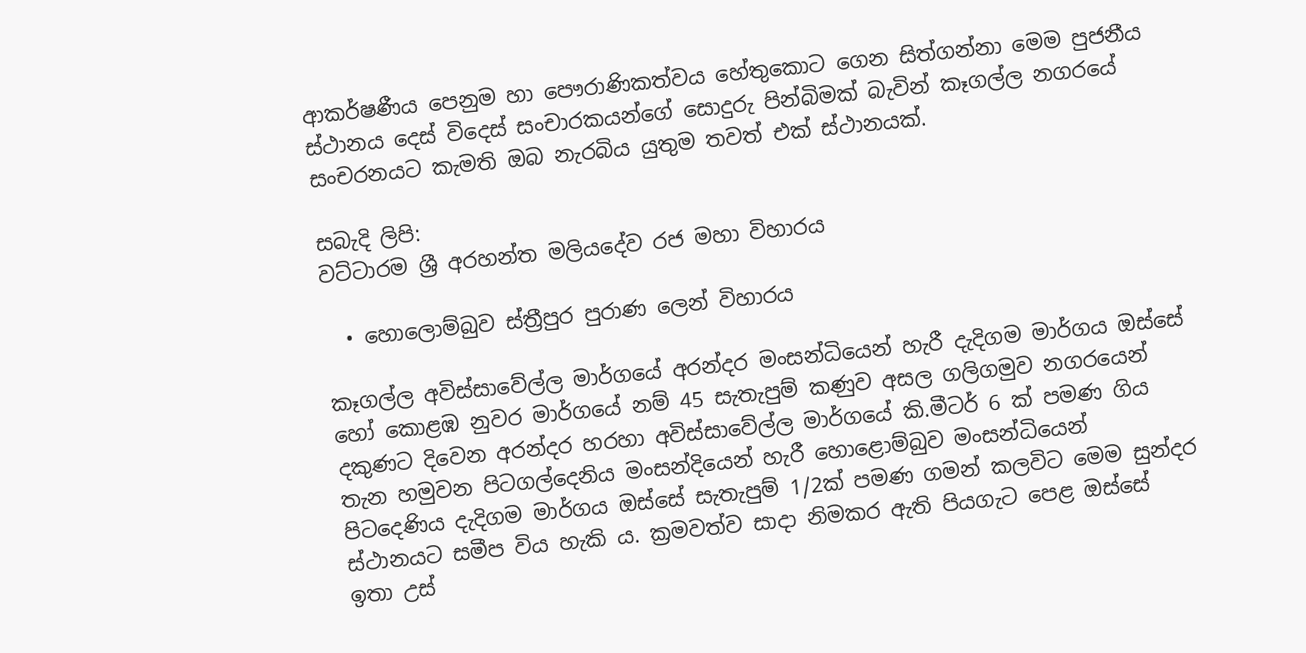ආකර්ෂණීය පෙනුම හා පෞරාණිකත්වය හේතුකොට ගෙන සිත්ගන්නා මෙම පුජනීය ස්ථානය දෙස් විදෙස් සංචාරකයන්ගේ සොදුරු පින්බිමක් බැවින් කෑගල්ල නගරයේ සංචරනයට කැමති ඔබ නැරබිය යුතුම තවත් එක් ස්ථානයක්.

සබැදි ලිපි:
වට්ටාරම ශ්‍රී අරහන්ත මලියදේව රජ මහා විහාරය

  • හොලොම්බුව ස්ත්‍රීපුර පුරාණ ලෙන් විහාරය

කෑගල්ල අවිස්සාවේල්ල මාර්ගයේ අරන්දර මංසන්ධියෙන් හැරී දැදිගම මාර්ගය ඔස්සේ හෝ කොළඹ නුවර මාර්ගයේ නම් 45 සැතැපුම් කණුව අසල ගලිගමුව නගරයෙන් දකුණට දිවෙන අරන්දර හරහා අවිස්සාවේල්ල මාර්ගයේ කි.මීටර් 6 ක් පමණ ගිය තැන හමුවන පිටගල්දෙනිය මංසන්දියෙන් හැරී හොළොම්බුව මංසන්ධියෙන් පිටදෙණිය දැදිගම මාර්ගය ඔස්සේ සැතැපුම් 1/2ක් පමණ ගමන් කලවිට මෙම සුන්දර ස්ථානයට සමීප විය හැකි ය. ක්‍රමවත්ව සාදා නිමකර ඇති පියගැට පෙළ ඔස්සේ ඉතා උස්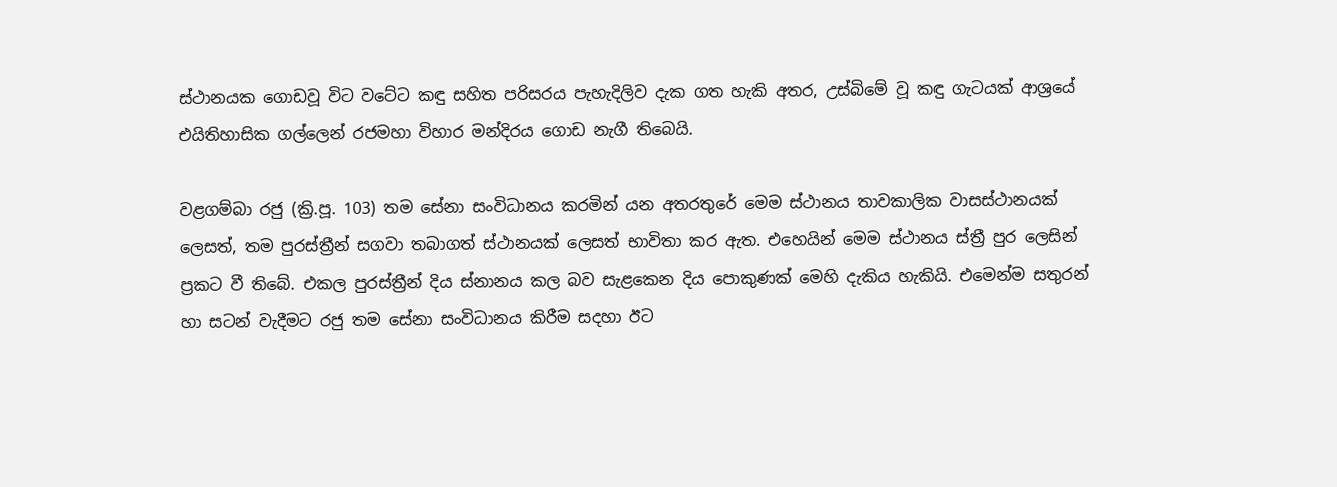ස්ථානයක ගොඩවූ විට වටේට කඳු සහිත පරිසරය පැහැදිලිව දැක ගත හැකි අතර, උස්බිමේ වූ කඳු ගැටයක් ආශ්‍රයේ එයිතිහාසික ගල්ලෙන් රජමහා විහාර මන්දිරය ගොඩ නැගී තිබෙයි.

වළගම්බා රජු (ක්‍රි.පූ. 103) තම සේනා සංවිධානය කරමින් යන අතරතුරේ මෙම ස්ථානය තාවකාලික වාසස්ථානයක් ලෙසත්, තම පුරස්ත්‍රීන් සගවා තබාගත් ස්ථානයක් ලෙසත් භාවිතා කර ඇත. එහෙයින් මෙම ස්ථානය ස්ත්‍රී පුර ලෙසින් ප්‍රකට වී තිබේ. එකල පුරස්ත්‍රීන් දිය ස්නානය කල බව සැළකෙන දිය පොකුණක් මෙහි දැකිය හැකියි. එමෙන්ම සතුරන් හා සටන් වැදීමට රජු තම සේනා සංවිධානය කිරීම සදහා ඊට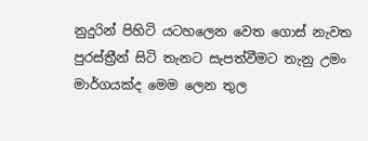නුදුරින් පිහිටි යටහලෙන වෙත ගොස් නැවත පුරස්ත්‍රීන් සිටි තැනට සැපත්වීමට තැනු උමං මාර්ගයක්ද මෙම ලෙන තුල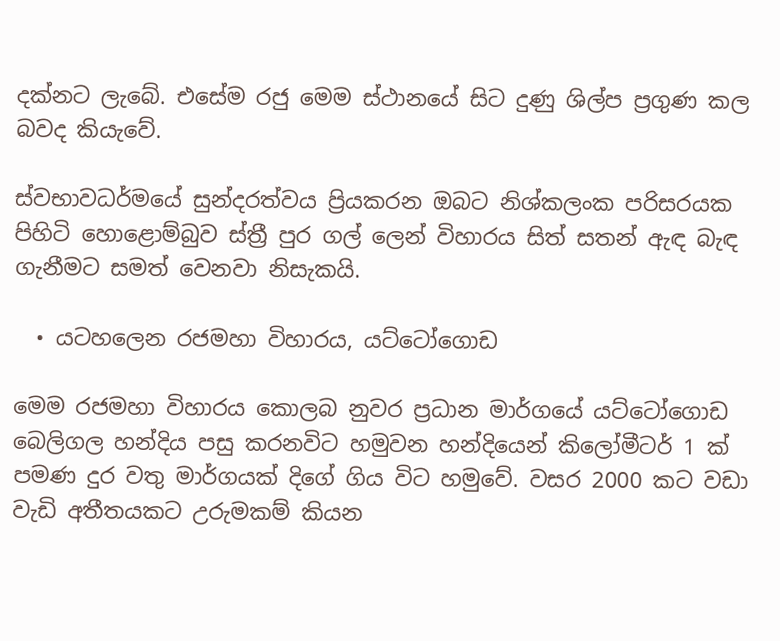දක්නට ලැබේ. එසේම රජු මෙම ස්ථානයේ සිට දුණු ශිල්ප ප්‍රගුණ කල බවද කියැවේ.

ස්වභාවධර්මයේ සුන්දරත්වය ප්‍රියකරන ඔබට නිශ්කලංක පරිසරයක පිහිටි හොළොම්බුව ස්ත්‍රී පුර ගල් ලෙන් විහාරය සිත් සතන් ඇඳ බැඳ ගැනීමට සමත් වෙනවා නිසැකයි.

  • යටහලෙන රජමහා විහාරය, යට්ටෝගොඩ

මෙම රජමහා විහාරය කොලබ නුවර ප්‍රධාන මාර්ගයේ යට්ටෝගොඩ බෙලිගල හන්දිය පසු කරනවිට හමුවන හන්දියෙන් කිලෝමීටර් 1 ක් පමණ දුර වතු මාර්ගයක් දිගේ ගිය විට හමුවේ. වසර 2000 කට වඩා වැඩි අතීතයකට උරුමකම් කියන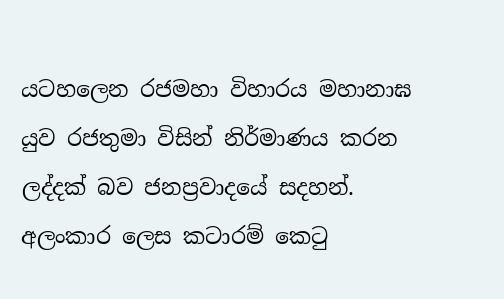යටහලෙන රජමහා විහාරය මහානාඝ යුව රජතුමා විසින් නිර්මාණය කරන ලද්දක් බව ජනප්‍රවාදයේ සදහන්. අලංකාර ලෙස කටාරම් කෙටු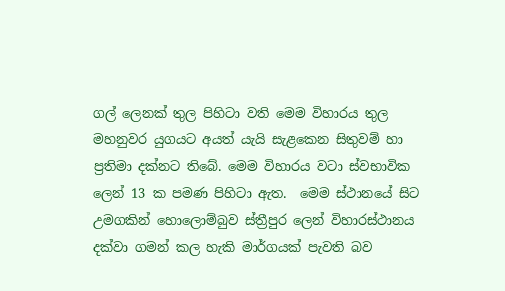ගල් ලෙනක් තුල පිහිටා වති මෙම විහාරය තුල මහනුවර යුගයට අයත් යැයි සැළකෙන සිතුවම් හා ප්‍රතිමා දක්නට තිබේ. මෙම විහාරය වටා ස්වභාවික ලෙන් 13 ක පමණ පිහිටා ඇත.  මෙම ස්ථානයේ සිට උමගකින් හොලොම්බුව ස්ත්‍රීපුර ලෙන් විහාරස්ථානය දක්වා ගමන් කල හැකි මාර්ගයක් පැවති බව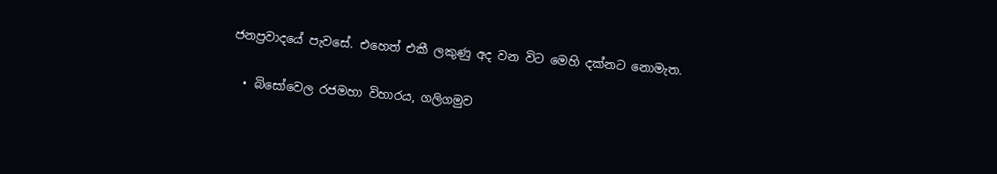ජනප්‍රවාදයේ පැවසේ. එහෙත් එකී ලකුණු අද වන විට මෙහි දක්නට නොමැත.

  • බිසෝවෙල රජමහා විහාරය, ගලිගමුව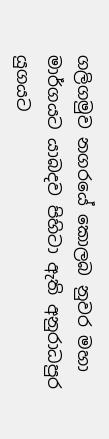ගලිගමුව නගරයේ කොලබ නුවර මහා මාර්ගයට යාබදව පිහිටා ඇති අනුරාධපුර යුගයට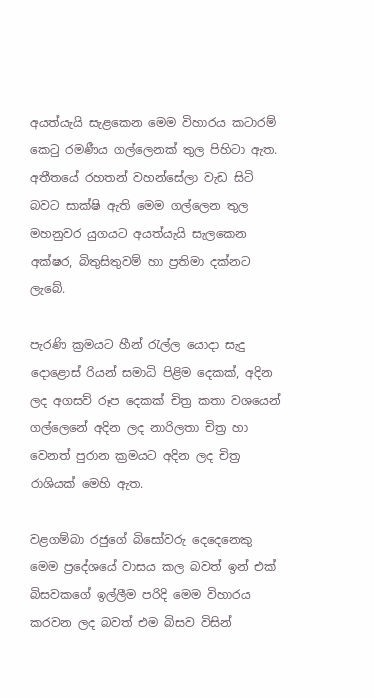අයත්යැයි සැළකෙන මෙම විහාරය කටාරම් කෙටු රමණීය ගල්ලෙනක් තුල පිහිටා ඇත. අතීතයේ රහතන් වහන්සේලා වැඩ සිටි බවට සාක්ෂි ඇති මෙම ගල්ලෙන තුල මහනුවර ‍යුගයට අයත්යැයි සැලකෙන අක්ෂර, බිතුසිතුවම් හා ප්‍රතිමා දක්නට ලැබේ.

පැරණි ක්‍රමයට හීන් රැල්ල යොදා සැදු දොළොස් රියන් සමාධි පිළිම දෙකක්, අදින ලද අගසව් රූප දෙකක් චිත්‍ර කතා වශයෙන් ගල්ලෙනේ අදින ලද නාරිලතා චිත්‍ර හා වෙනත් පුරාන ක්‍රමයට අදින ලද චිත්‍ර රාශියක් මෙහි ඇත.

වළගම්බා රජුගේ බිසෝවරු දෙදෙනෙකු මෙම ප්‍රදේශයේ වාසය කල බවත් ඉන් එක් බිසවකගේ ඉල්ලීම පරිදි මෙම විහාරය කරවන ලද බවත් එම බිසව විසින්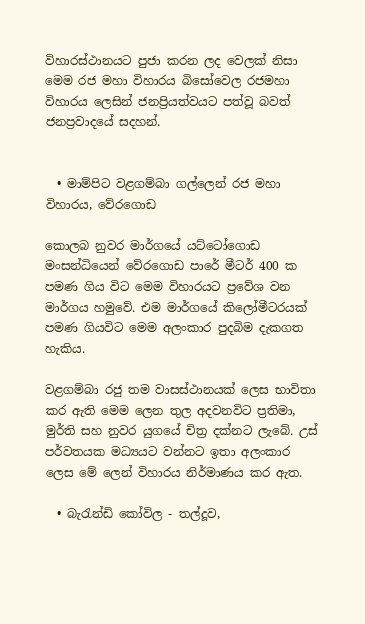විහාරස්ථානයට පුජා කරන ලද වෙලක් නිසා මෙම රජ මහා විහාරය බිසෝවෙල රජමහා විහාරය ලෙසින් ජනප්‍රියත්වයට පත්වූ බවත් ජනප්‍රවාදයේ සදහන්.


  • මාම්පිට වළගම්බා ගල්ලෙන් රජ මහා විහාරය, වේරගොඩ

කොලබ නුවර මාර්ගයේ යට්ටෝගොඩ මංසන්ධියෙන් වේරගොඩ පාරේ මීටර් 400 ක පමණ ගිය විට මෙම විහාරයට ප්‍රවේශ වන මාර්ගය හමුවේ. එම මාර්ගයේ කිලෝමීටරයක් පමණ ගියවිට මෙම අලංකාර පුදබිම දැකගත හැකිය.

වළගම්බා රජු තම වාසස්ථානයක් ලෙස භාවිතා කර ඇති මෙම ලෙන තුල අදවනවිට ප්‍රතිමා, මුර්ති සහ නුවර යුගයේ චිත්‍ර දක්නට ලැබේ. උස් පර්වතයක මධ්‍යයට වන්නට ඉතා අලංකාර ලෙස මේ ලෙන් විහාරය නිර්මාණය කර ඇත.

  • බැරැන්ඩි කෝවිල - තල්දූව,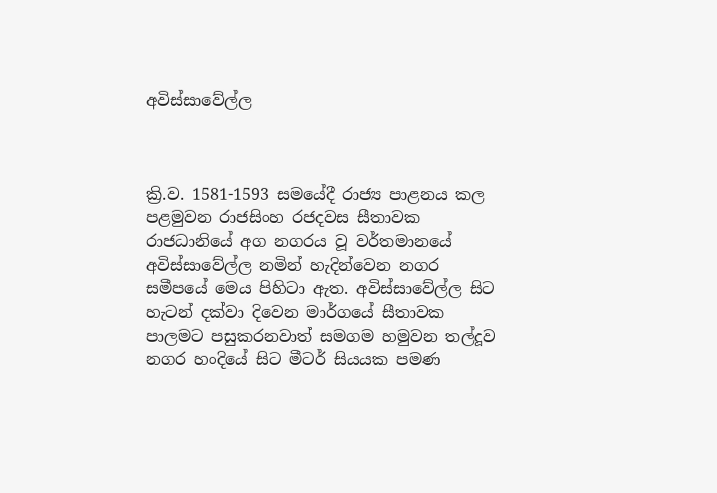අවිස්සාවේල්ල



ක්‍රි.ව. 1581-1593 සමයේදී රාජ්‍ය පාළනය කල පළමුවන රාජසිංහ රජදවස සීතාවක රාජධානියේ අග නගරය වූ වර්තමානයේ අවිස්‌සාවේල්ල නමින් හැදින්වෙන නගර සමීපයේ මෙය පිහිටා ඇත. අවිස්‌සාවේල්ල සිට හැටන් දක්වා දිවෙන මාර්ගයේ සීතාවක පාලමට පසුකරනවාත් සමගම හමුවන තල්දූව නගර හංදියේ සිට මීටර් සියයක පමණ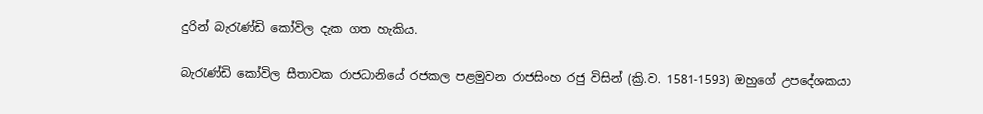දුරින් බැරැණ්ඩි කෝවිල දැක ගත හැකිය.

බැරැණ්ඩි කෝවිල සීතාවක රාජධානියේ රජකල පළමුවන රාජසිංහ රජු විසින් (ක්‍රි.ව. 1581-1593) ඔහුගේ උපදේශකයා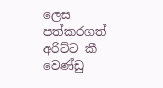ලෙස පත්කරගත් අරිට්ට කී වෙණ්ඩු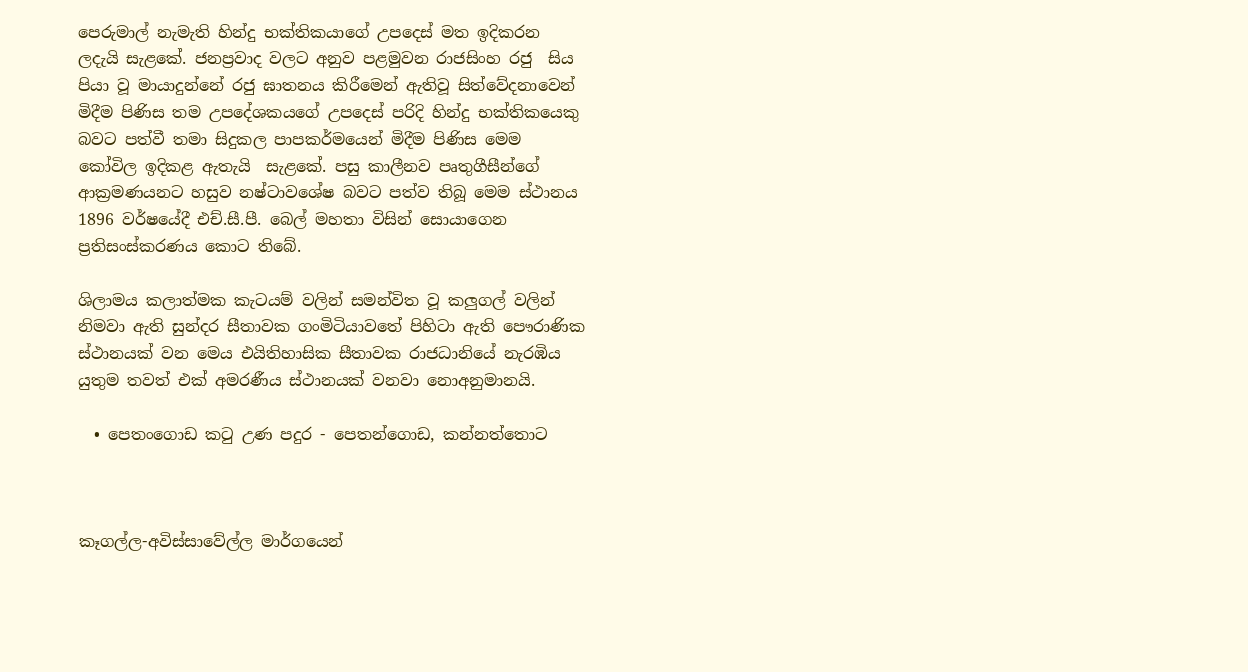පෙරුමාල් නැමැති හින්දු භක්තිකයාගේ උපදෙස් මත ඉදිකරන ලදැයි සැළකේ. ජනප්‍රවාද වලට අනුව පළමුවන රාජසිංහ රජු  සිය පියා වූ මායාදුන්නේ රජු ඝාතනය කිරීමෙන් ඇතිවූ සිත්වේදනාවෙන් මිදීම පිණිස තම උපදේශකයගේ උපදෙස් පරිදි හින්දු භක්තිකයෙකු බවට පත්වී තමා සිදුකල පාපකර්මයෙන් මිදීම පිණිස මෙම කෝවිල ඉදිකළ ඇතැයි  සැළකේ. පසු කාලීනව පෘතුගීසීන්ගේ ආක්‍රමණයනට හසුව නෂ්ටාවශේෂ බවට පත්ව තිබූ මෙම ස්ථානය 1896 වර්ෂයේදී එච්.සී.පී. බෙල් මහතා විසින් සොයාගෙන ප්‍රතිසංස්කරණය කොට තිබේ.

ශිලාමය කලාත්මක කැටයම් වලින් සමන්විත වූ කලුගල් වලින් නිමවා ඇති සුන්දර සීතාවක ගංමිටියාවතේ පිහිටා ඇති පෞරාණික ස්ථානයක් වන මෙය එයිතිහාසික සීතාවක රාජධානියේ නැරඹිය යුතුම තවත් එක් අමරණීය ස්ථානයක් වනවා නොඅනුමානයි.

  • පෙතංගොඩ කටු උණ පදුර - පෙතන්ගොඩ, කන්නත්තොට



කෑගල්ල-අවිස්සාවේල්ල මාර්ගයෙන්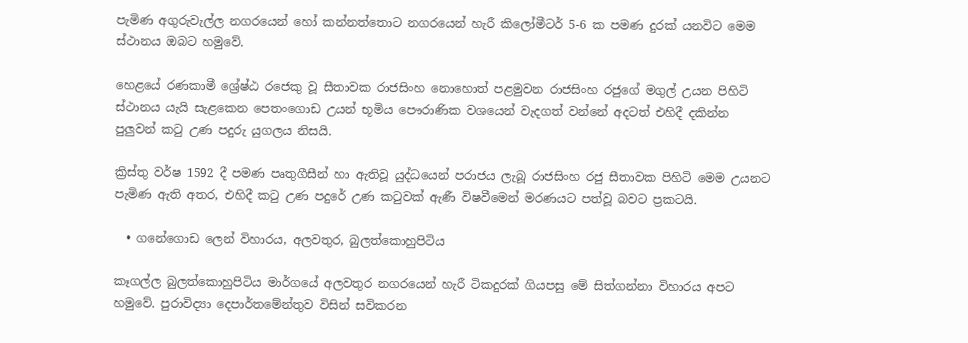පැමිණ අගුරුවැල්ල නගරයෙන් හෝ කන්නත්තොට නගරයෙන් හැරී කිලෝමීටර් 5-6 ක පමණ දුරක් යනවිට මෙම ස්ථානය ඔබට හමුවේ.

හෙළයේ රණකාමී ශ්‍රේෂ්ඨ රජෙකු වූ සීතාවක රාජසිංහ නොහොත් පළමුවන රාජසිංහ රජුගේ මගුල් උයන පිහිටි ස්ථානය යැයි සැළකෙන පෙතංගොඩ උයන් භූමිය පෞරාණික වශයෙන් වැදගත් වන්නේ අදටත් එහිදී දකින්න පුලුවන් කටු උණ පදුරු යුගලය නිසයි.

ක්‍රිස්තු වර්ෂ 1592 දී පමණ පෘතුගීසීන් හා ඇතිවූ යුද්ධයෙන් පරාජය ලැබූ රාජසිංහ රජු සීතාවක පිහිටි මෙම උයනට පැමිණ ඇති අතර, එහිදී කටු උණ පදුරේ උණ කටුවක් ඇණී විෂවීමෙන් මරණයට පත්වූ බවට ප්‍රකටයි.

  • ගනේගොඩ ලෙන් විහාරය, අලවතුර, බුලත්කොහුපිටිය

කෑගල්ල බුලත්කොහුපිටිය මාර්ගයේ අලවතුර නගරයෙන් හැරී ටිකදුරක් ගියපසු මේ සිත්ගන්නා විහාරය අපට  හමුවේ. පුරාවිද්‍යා දෙපාර්තමේන්තුව විසින් සවිකරන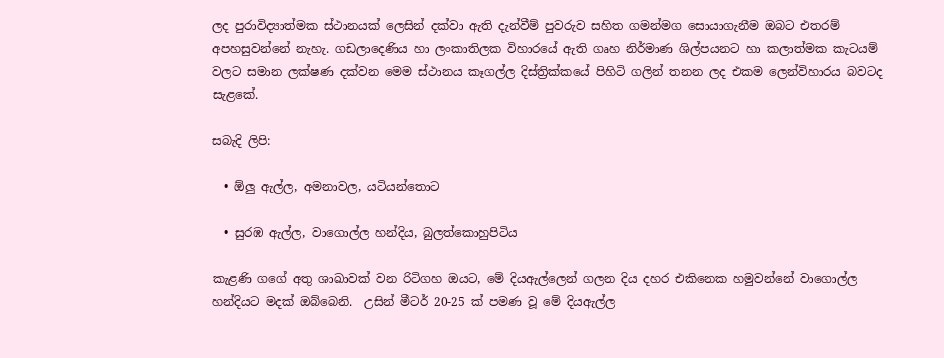ලද පුරාවිද්‍යාත්මක ස්ථානයක් ලෙසින් දක්වා ඇති දැන්වීම් පුවරුව සහිත ගමන්මග සොයාගැනීම ඔබට එතරම් අපහසුවන්නේ නැහැ. ගඩලාදෙණිය හා ලංකාතිලක විහාරයේ ඇති ගෘහ නිර්මාණ ශිල්පයනට හා කලාත්මක කැටයම් වලට සමාන ලක්ෂණ දක්වන මෙම ස්ථානය කෑගල්ල දිස්ත්‍රික්කයේ පිහිටි ගලින් තනන ලද එකම ලෙන්විහාරය බවටද සැළකේ.

සබැදි ලිපි:

  • ඕලු ඇල්ල, අමනාවල, යටියන්තොට

  • සුරඹ ඇල්ල, වාගොල්ල හන්දිය, බුලත්කොහුපිටිය

කැළණි ගගේ අතු ශාඛාවක් වන රිටිගහ ඔයට, මේ දියඇල්ලෙන් ගලන දිය දහර එකිනෙක හමුවන්නේ වාගොල්ල හන්දියට මදක් ඔබ්බෙනි.  උසින් මීටර් 20-25 ක් පමණ වූ මේ දියඇල්ල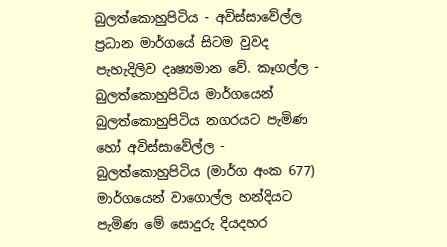බුලත්කොහුපිටිය - අවිස්සාවේල්ල ප්‍රධාන මාර්ගයේ සිටම වුවද පැහැදිලිව දෘෂ්‍යමාන වේ. කෑගල්ල - බුලත්කොහුපිටිය මාර්ගයෙන් බුලත්කොහුපිටිය නගරයට පැමිණ හෝ අවිස්සාවේල්ල - බුලත්කොහුපිටිය (මාර්ග අංක 677) මාර්ගයෙන් වාගොල්ල හන්දියට පැමිණ මේ සොදුරු දියදහර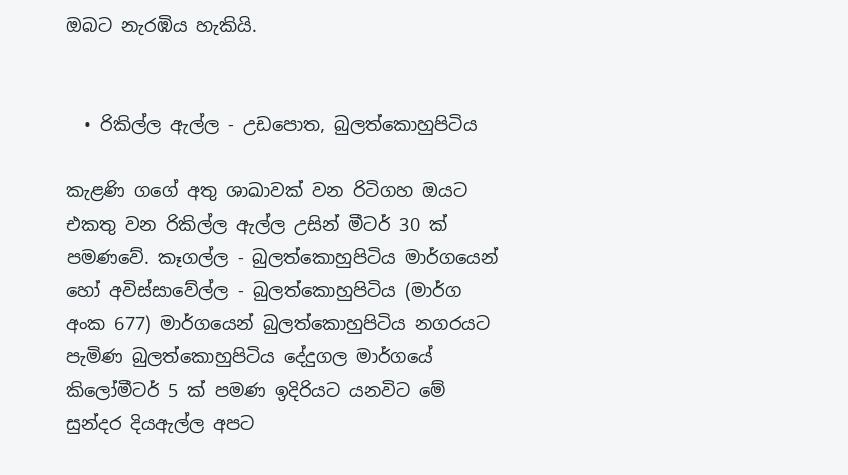ඔබට නැරඹිය හැකියි.


  • රිකිල්ල ඇල්ල - උඩපොත, බුලත්කොහුපිටිය

කැළණි ගගේ අතු ශාඛාවක් වන රිටිගහ ඔයට එකතු වන රිකිල්ල ඇල්ල උසින් මීටර් 30 ක් පමණවේ. කෑගල්ල - බුලත්කොහුපිටිය මාර්ගයෙන් හෝ අවිස්සාවේල්ල - බුලත්කොහුපිටිය (මාර්ග අංක 677) මාර්ගයෙන් බුලත්කොහුපිටිය නගරයට පැමිණ බුලත්කොහුපිටිය දේදුගල මාර්ගයේ කිලෝමීටර් 5 ක් පමණ ඉදිරියට යනවිට මේ සුන්දර දියඇල්ල අපට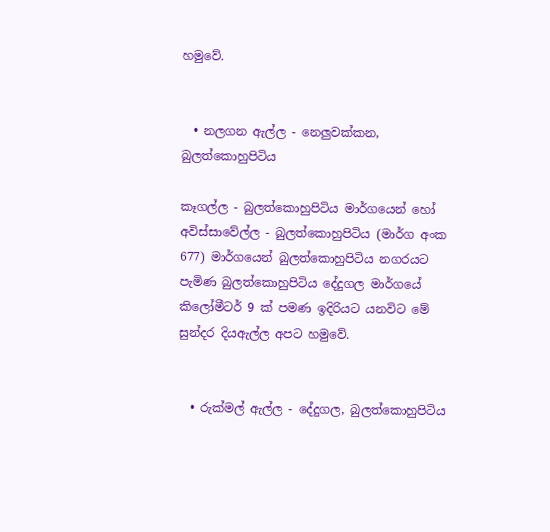හමුවේ.


  • නලගන ඇල්ල - නෙලුවක්කන, බුලත්කොහුපිටිය

කෑගල්ල - බුලත්කොහුපිටිය මාර්ගයෙන් හෝ අවිස්සාවේල්ල - බුලත්කොහුපිටිය (මාර්ග අංක 677) මාර්ගයෙන් බුලත්කොහුපිටිය නගරයට පැමිණ බුලත්කොහුපිටිය දේදුගල මාර්ගයේ කිලෝමීටර් 9 ක් පමණ ඉදිරියට යනවිට මේ සුන්දර දියඇල්ල අපට හමුවේ.


  • රුක්මල් ඇල්ල - දේදුගල, බුලත්කොහුපිටිය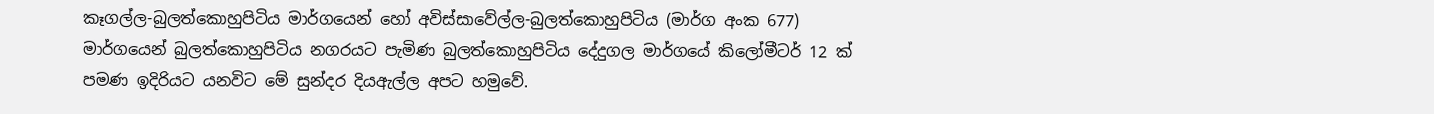කෑගල්ල-බුලත්කොහුපිටිය මාර්ගයෙන් හෝ අවිස්සාවේල්ල-බුලත්කොහුපිටිය (මාර්ග අංක 677) මාර්ගයෙන් බුලත්කොහුපිටිය නගරයට පැමිණ බුලත්කොහුපිටිය දේදුගල මාර්ගයේ කිලෝමීටර් 12 ක් පමණ ඉදිරියට යනවිට මේ සුන්දර දියඇල්ල අපට හමුවේ.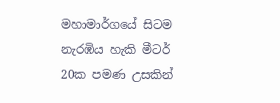මහාමාර්ගයේ සිටම නැරඹිය හැකි මීටර් 20ක පමණ උසකින්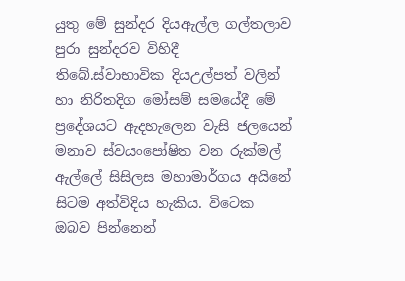යුතු මේ සුන්දර දියඇල්ල ගල්තලාව පුරා සුන්දරව විහිදී තිබේ.ස්වාභාවික දියඋල්පත් වලින් හා නිරිතදිග මෝසම් සමයේදී මේ ප්‍රදේශයට ඇදහැලෙන වැසි ජලයෙන් මනාව ස්වයංපෝෂිත වන රුක්මල් ඇල්ලේ සිසිලස මහාමාර්ගය අයිනේ සිටම අත්විදිය හැකිය. විටෙක ඔබව පින්නෙන්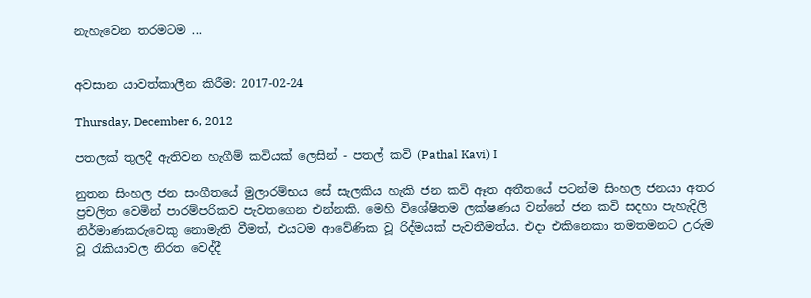නැහැවෙන තරමටම ...


අවසාන යාවත්කාලීන කිරීම: 2017-02-24

Thursday, December 6, 2012

පතලක් තුලදී ඇතිවන හැගීම් කවියක් ලෙසින් - පතල් කවි (Pathal Kavi) I

නුතන සිංහල ජන සංගීතයේ මුලාරම්භය සේ සැලකිය හැකි ජන කවි ඈත අතීතයේ පටන්ම සිංහල ජනයා අතර ප්‍රචලිත වෙමින් පාරම්පරිකව පැවතගෙන එන්නකි. මෙහි විශේෂිතම ලක්ෂණය වන්නේ ජන කවි සදහා පැහැදිලි නිර්මාණකරුවෙකු නොමැති වීමත්, එයටම ආවේණික වූ රිද්මයක් පැවතීමත්ය. එදා එකිනෙකා තමතමනට උරුම වූ රැකියාවල නිරත වෙද්දී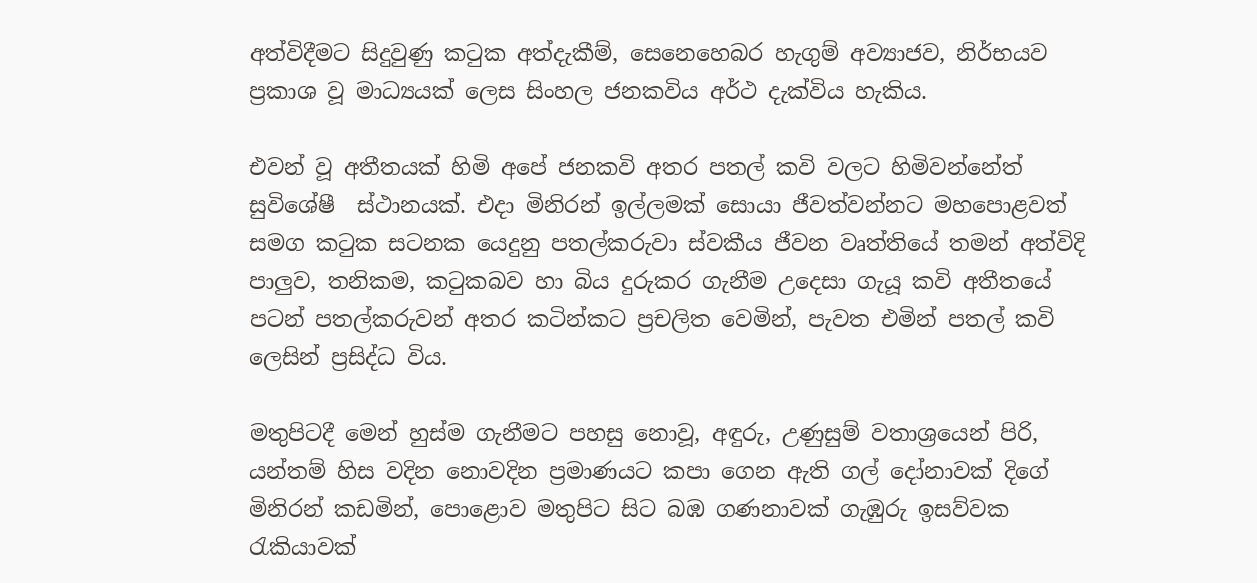අත්විදීමට සිදුවුණු කටුක අත්දැකීම්, සෙනෙහෙබර හැගුම් අව්‍යාජව, නිර්භයව ප්‍රකාශ වූ මාධ්‍යයක් ලෙස සිංහල ජනකවිය අර්ථ දැක්විය හැකිය.

එවන් වූ අතීතයක් හිමි අපේ ජනකවි අතර පතල් කවි වලට හිමිවන්නේත් සුවිශේෂී  ස්ථානයක්. එදා මිනිරන් ඉල්ලමක් සොයා ජීවත්වන්නට මහපොළවත් සමග කටුක සටනක යෙදුනු පතල්කරුවා ස්වකීය ජීවන වෘත්තියේ තමන් අත්විදි පාලුව, තනිකම, කටුකබව හා බිය දුරුකර ගැනීම උදෙසා ගැයූ කවි අතීතයේ පටන් පතල්කරුවන් අතර කටින්කට ප්‍රචලිත වෙමින්, පැවත එමින් පතල් කවි ලෙසින් ප්‍රසිද්ධ විය.

මතුපිටදී මෙන් හුස්ම ගැනීමට පහසු නොවූ, අඳුරු, උණුසුම් වතාශ්‍රයෙන් පිරි, යන්තම් හිස වදින නොවදින ප්‍රමාණයට කපා ගෙන ඇති ගල් දෝනාවක් දිගේ මිනිරන් කඩමින්, පොළොව මතුපිට සිට බඹ ගණනාවක් ගැඹුරු ඉසව්වක රැකියාවක්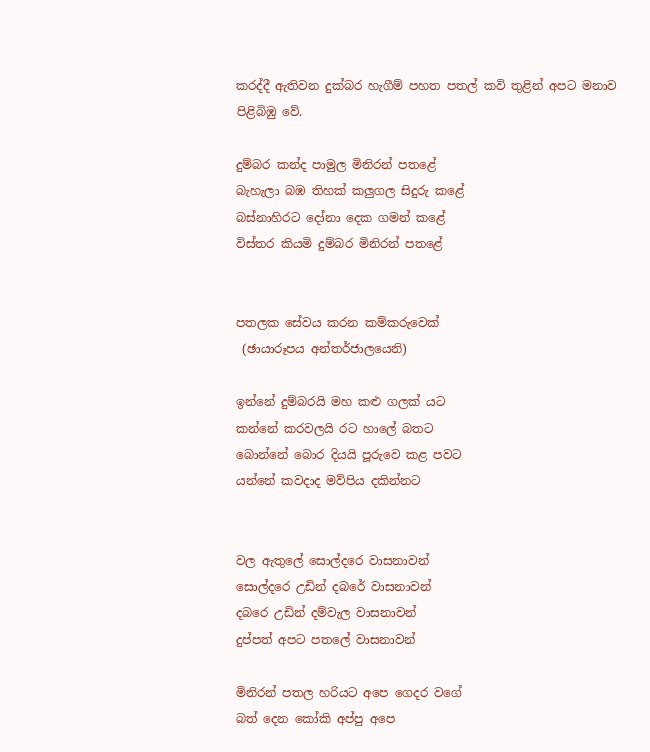කරද්දී ඇතිවන දුක්බර හැගීම් පහත පතල් කවි තුළින් අපට මනාව පිළිබිඹු වේ.

දුම්බර කන්ද පාමුල මිනිරන් පතළේ
බැහැලා බඹ තිහක් කලුගල සිදුරු කළේ
බස්නාහිරට දෝනා දෙක ගමන් කළේ
විස්තර කියමි දුම්බර මිනිරන් පතළේ


පතලක සේවය කරන කම්කරුවෙක්
 (ඡායාරූපය අන්තර්ජාලයෙනි)

ඉන්නේ දුම්බරයි මහ කළු ගලක් යට
කන්නේ කරවලයි රට හාලේ බතට
බොන්නේ බොර දියයි පූරුවෙ කළ පවට
යන්නේ කවදාද මව්පිය දකින්නට


වල ඇතුලේ සොල්දරෙ වාසනාවන්
සොල්දරෙ උඩින් දබරේ වාසනාවන්
දබරෙ උඩින් දම්වැල වාසනාවන්
දුප්පත් අපට පතලේ වාසනාවන්

මිනිරන් පතල හරියට අපෙ ගෙදර වගේ
බත් දෙන කෝකි අප්පු අපෙ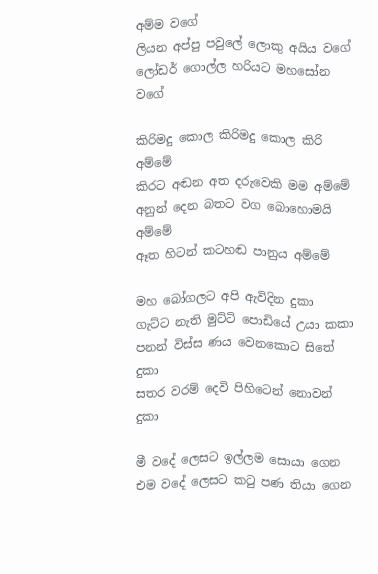අම්ම වගේ
ලියන අප්පු පවුලේ ලොකු අයිය වගේ
ලෝඩර් ගොල්ල හරියට මහසෝන වගේ

කිරිමදු කොල කිරිමදු කොල කිරි අම්මේ
කිරට අඬන අත දරුවෙකි මම අම්මේ
අනුන් දෙන බතට වග බොහොමයි අම්මේ
ඈත හිටන් කටහඬ පානුය අම්මේ

මහ බෝගලට අපි ඇවිදින දුකා
ගැට්ට නැති මුට්ටි පොඩියේ උයා කකා
පනන් විස්ස ණය වෙනකොට සිතේ දුකා
සතර වරම් දෙවි පිහිටෙන් නොවන් දුකා

මී වදේ ලෙසට ඉල්ලම සොයා ගෙන
එම වදේ ලෙසට කටු පණ තියා ගෙන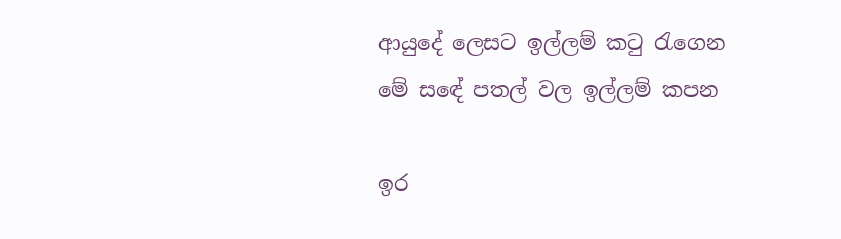ආයුදේ ලෙසට ඉල්ලම් කටු රැගෙන
මේ සඳේ පතල් වල ඉල්ලම් කපන

ඉර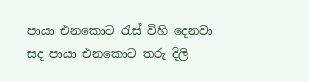පායා එනකොට රැස් විහි දෙනවා
සද පායා එනකොට තරු දිලි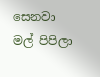සෙනවා
මල් පිපිලා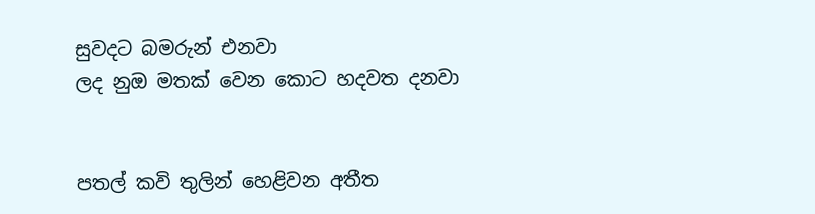සුවදට බමරුන් එනවා
ලද නුඔ මතක් වෙන කොට හදවත දනවා


පතල් කවි තුලින් හෙළිවන අතීත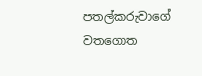පතල්කරුවාගේ වතගොත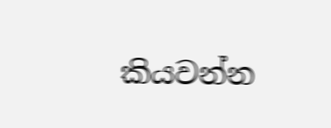කියවන්න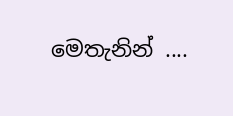මෙතැනින් ....